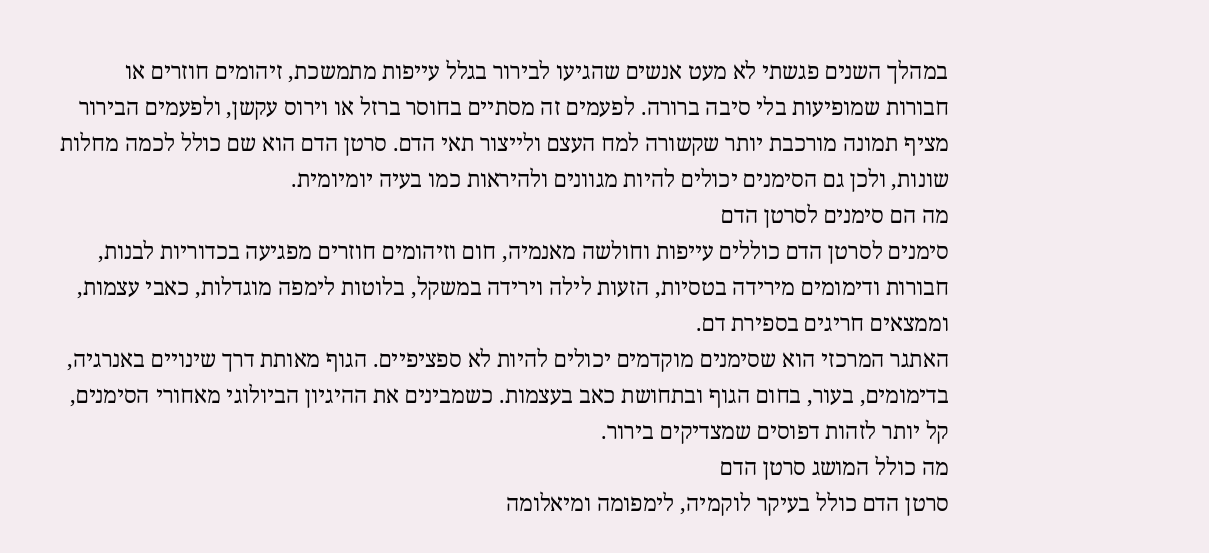במהלך השנים פגשתי לא מעט אנשים שהגיעו לבירור בגלל עייפות מתמשכת, זיהומים חוזרים או חבורות שמופיעות בלי סיבה ברורה. לפעמים זה מסתיים בחוסר ברזל או וירוס עקשן, ולפעמים הבירור מציף תמונה מורכבת יותר שקשורה למח העצם ולייצור תאי הדם. סרטן הדם הוא שם כולל לכמה מחלות שונות, ולכן גם הסימנים יכולים להיות מגוונים ולהיראות כמו בעיה יומיומית.
מה הם סימנים לסרטן הדם
סימנים לסרטן הדם כוללים עייפות וחולשה מאנמיה, חום וזיהומים חוזרים מפגיעה בכדוריות לבנות, חבורות ודימומים מירידה בטסיות, הזעות לילה וירידה במשקל, בלוטות לימפה מוגדלות, כאבי עצמות, וממצאים חריגים בספירת דם.
האתגר המרכזי הוא שסימנים מוקדמים יכולים להיות לא ספציפיים. הגוף מאותת דרך שינויים באנרגיה, בדימומים, בעור, בחום הגוף ובתחושת כאב בעצמות. כשמבינים את ההיגיון הביולוגי מאחורי הסימנים, קל יותר לזהות דפוסים שמצדיקים בירור.
מה כולל המושג סרטן הדם
סרטן הדם כולל בעיקר לוקמיה, לימפומה ומיאלומה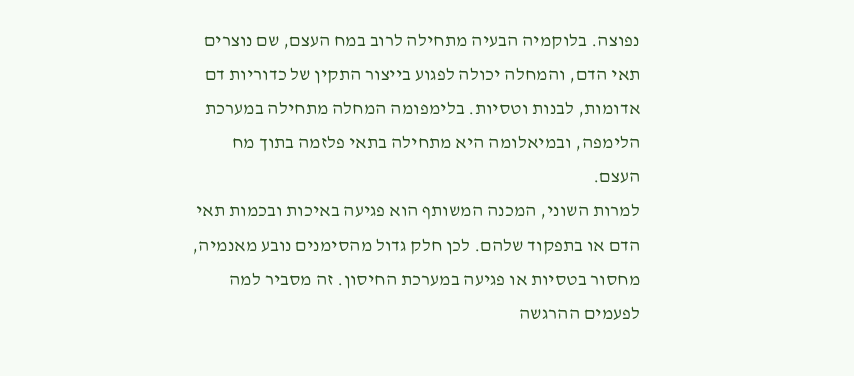נפוצה. בלוקמיה הבעיה מתחילה לרוב במח העצם, שם נוצרים תאי הדם, והמחלה יכולה לפגוע בייצור התקין של כדוריות דם אדומות, לבנות וטסיות. בלימפומה המחלה מתחילה במערכת הלימפה, ובמיאלומה היא מתחילה בתאי פלזמה בתוך מח העצם.
למרות השוני, המכנה המשותף הוא פגיעה באיכות ובכמות תאי הדם או בתפקוד שלהם. לכן חלק גדול מהסימנים נובע מאנמיה, מחסור בטסיות או פגיעה במערכת החיסון. זה מסביר למה לפעמים ההרגשה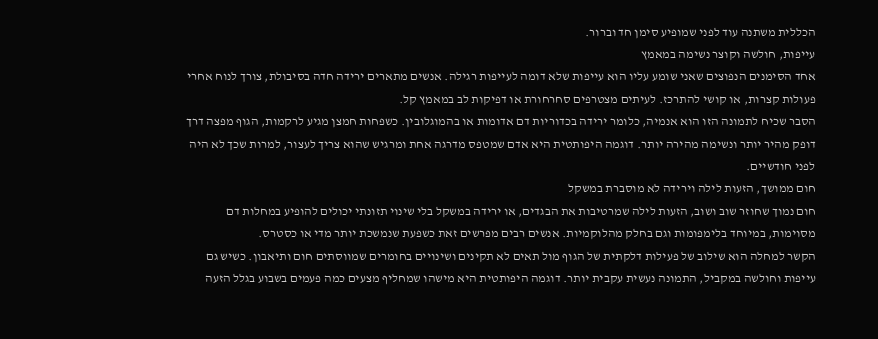הכללית משתנה עוד לפני שמופיע סימן חד וברור.
עייפות, חולשה וקוצר נשימה במאמץ
אחד הסימנים הנפוצים שאני שומע עליו הוא עייפות שלא דומה לעייפות רגילה. אנשים מתארים ירידה חדה בסיבולת, צורך לנוח אחרי פעולות קצרות, או קושי להתרכז. לעיתים מצטרפים סחרחורת או דפיקות לב במאמץ קל.
הסבר שכיח לתמונה הזו הוא אנמיה, כלומר ירידה בכדוריות דם אדומות או בהמוגלובין. כשפחות חמצן מגיע לרקמות, הגוף מפצה דרך דופק מהיר יותר ונשימה מהירה יותר. דוגמה היפותטית היא אדם שמטפס מדרגה אחת ומרגיש שהוא צריך לעצור, למרות שכך לא היה לפני חודשיים.
חום ממושך, הזעות לילה וירידה לא מוסברת במשקל
חום נמוך שחוזר שוב ושוב, הזעות לילה שמרטיבות את הבגדים, או ירידה במשקל בלי שינוי תזונתי יכולים להופיע במחלות דם מסוימות, במיוחד בלימפומות וגם בחלק מהלוקמיות. אנשים רבים מפרשים זאת כשפעת שנמשכת יותר מדי או כסטרס.
הקשר למחלה הוא שילוב של פעילות דלקתית של הגוף מול תאים לא תקינים ושינויים בחומרים שמווסתים חום ותיאבון. כשיש גם עייפות וחולשה במקביל, התמונה נעשית עקבית יותר. דוגמה היפותטית היא מישהו שמחליף מצעים כמה פעמים בשבוע בגלל הזעה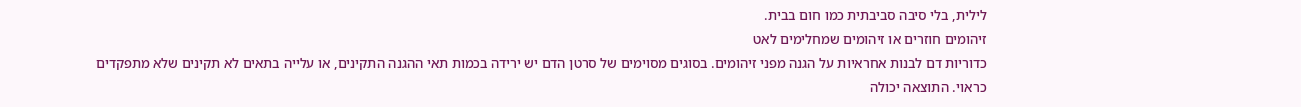לילית, בלי סיבה סביבתית כמו חום בבית.
זיהומים חוזרים או זיהומים שמחלימים לאט
כדוריות דם לבנות אחראיות על הגנה מפני זיהומים. בסוגים מסוימים של סרטן הדם יש ירידה בכמות תאי ההגנה התקינים, או עלייה בתאים לא תקינים שלא מתפקדים כראוי. התוצאה יכולה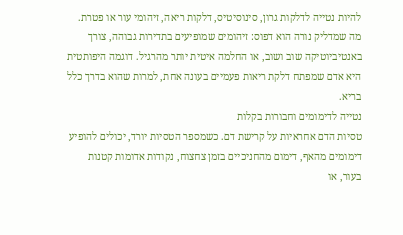להיות נטייה לדלקות גרון, סינוסיטיס, דלקות ריאה, זיהומי עור או פטרת.
מה שמדליק נורה הוא דפוס: זיהומים שמופיעים בתדירות גבוהה, צורך באנטיביוטיקה שוב ושוב, או החלמה איטית יותר מהרגיל. דוגמה היפותטית היא אדם שמפתח דלקת ריאות פעמיים בעונה אחת, למרות שהוא בדרך כלל בריא.
נטייה לדימומים וחבורות בקלות
טסיות הדם אחראיות על קרישת דם. כשמספר הטסיות יורד, יכולים להופיע דימומים מהאף, דימום מהחניכיים בזמן צחצוח, נקודות אדומות קטנות בעור, או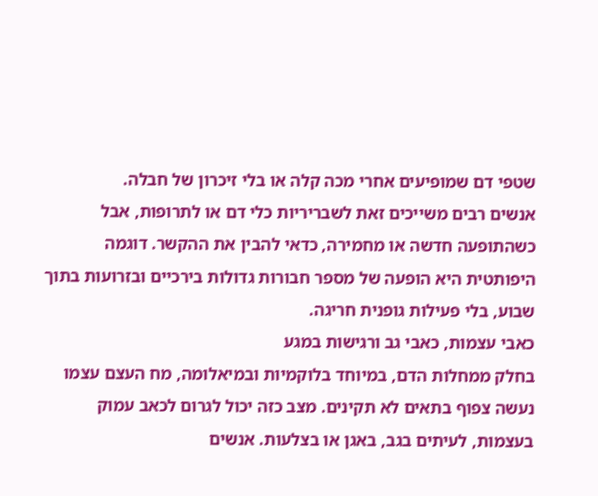שטפי דם שמופיעים אחרי מכה קלה או בלי זיכרון של חבלה.
אנשים רבים משייכים זאת לשבריריות כלי דם או לתרופות, אבל כשהתופעה חדשה או מחמירה, כדאי להבין את ההקשר. דוגמה היפותטית היא הופעה של מספר חבורות גדולות בירכיים ובזרועות בתוך שבוע, בלי פעילות גופנית חריגה.
כאבי עצמות, כאבי גב ורגישות במגע
בחלק ממחלות הדם, במיוחד בלוקמיות ובמיאלומה, מח העצם עצמו נעשה צפוף בתאים לא תקינים. מצב כזה יכול לגרום לכאב עמוק בעצמות, לעיתים בגב, באגן או בצלעות. אנשים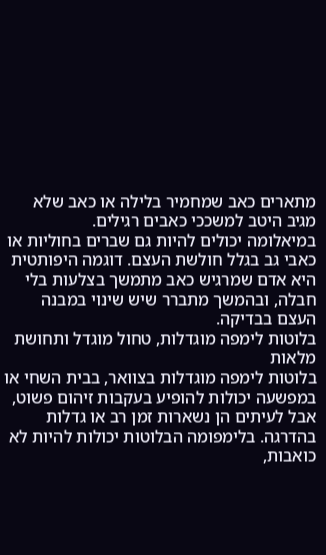מתארים כאב שמחמיר בלילה או כאב שלא מגיב היטב למשככי כאבים רגילים.
במיאלומה יכולים להיות גם שברים בחוליות או כאבי גב בגלל חולשת העצם. דוגמה היפותטית היא אדם שמרגיש כאב מתמשך בצלעות בלי חבלה, ובהמשך מתברר שיש שינוי במבנה העצם בבדיקה.
בלוטות לימפה מוגדלות, טחול מוגדל ותחושת מלאות
בלוטות לימפה מוגדלות בצוואר, בבית השחי או במפשעה יכולות להופיע בעקבות זיהום פשוט, אבל לעיתים הן נשארות זמן רב או גדלות בהדרגה. בלימפומה הבלוטות יכולות להיות לא כואבות,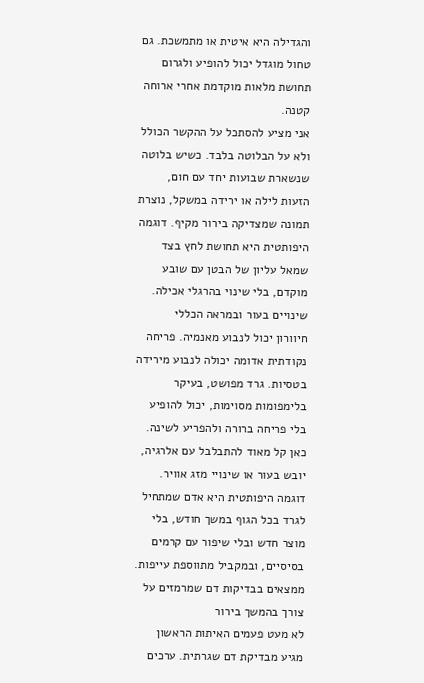והגדילה היא איטית או מתמשכת. גם טחול מוגדל יכול להופיע ולגרום תחושת מלאות מוקדמת אחרי ארוחה קטנה.
אני מציע להסתכל על ההקשר הכולל ולא על הבלוטה בלבד. כשיש בלוטה שנשארת שבועות יחד עם חום, הזעות לילה או ירידה במשקל, נוצרת תמונה שמצדיקה בירור מקיף. דוגמה היפותטית היא תחושת לחץ בצד שמאל עליון של הבטן עם שובע מוקדם, בלי שינוי בהרגלי אכילה.
שינויים בעור ובמראה הכללי
חיוורון יכול לנבוע מאנמיה. פריחה נקודתית אדומה יכולה לנבוע מירידה בטסיות. גרד מפושט, בעיקר בלימפומות מסוימות, יכול להופיע בלי פריחה ברורה ולהפריע לשינה.
כאן קל מאוד להתבלבל עם אלרגיה, יובש בעור או שינויי מזג אוויר. דוגמה היפותטית היא אדם שמתחיל לגרד בכל הגוף במשך חודש, בלי מוצר חדש ובלי שיפור עם קרמים בסיסיים, ובמקביל מתווספת עייפות.
ממצאים בבדיקות דם שמרמזים על צורך בהמשך בירור
לא מעט פעמים האיתות הראשון מגיע מבדיקת דם שגרתית. ערכים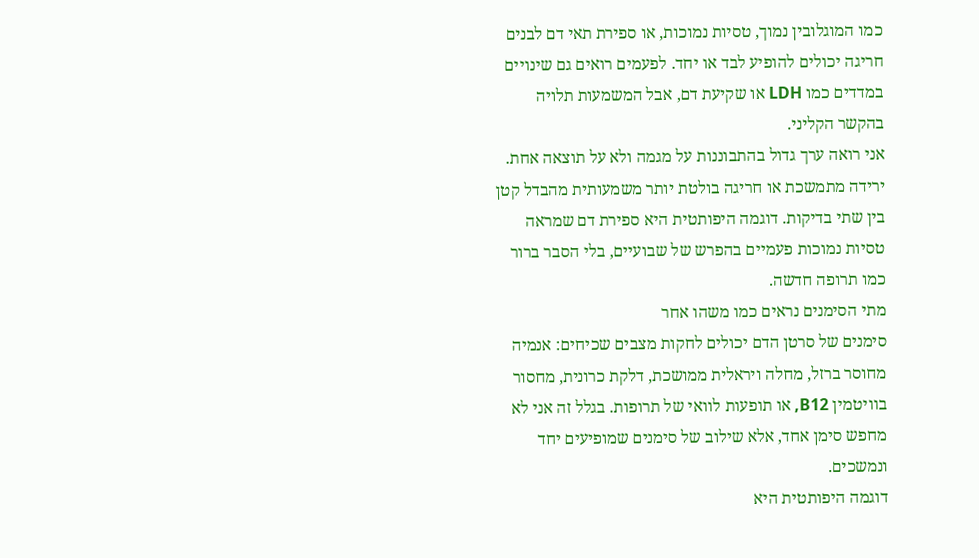כמו המוגלובין נמוך, טסיות נמוכות, או ספירת תאי דם לבנים חריגה יכולים להופיע לבד או יחד. לפעמים רואים גם שינויים במדדים כמו LDH או שקיעת דם, אבל המשמעות תלויה בהקשר הקליני.
אני רואה ערך גדול בהתבוננות על מגמה ולא על תוצאה אחת. ירידה מתמשכת או חריגה בולטת יותר משמעותית מהבדל קטן בין שתי בדיקות. דוגמה היפותטית היא ספירת דם שמראה טסיות נמוכות פעמיים בהפרש של שבועיים, בלי הסבר ברור כמו תרופה חדשה.
מתי הסימנים נראים כמו משהו אחר
סימנים של סרטן הדם יכולים לחקות מצבים שכיחים: אנמיה מחוסר ברזל, מחלה ויראלית ממושכת, דלקת כרונית, מחסור בוויטמין B12, או תופעות לוואי של תרופות. בגלל זה אני לא מחפש סימן אחד, אלא שילוב של סימנים שמופיעים יחד ונמשכים.
דוגמה היפותטית היא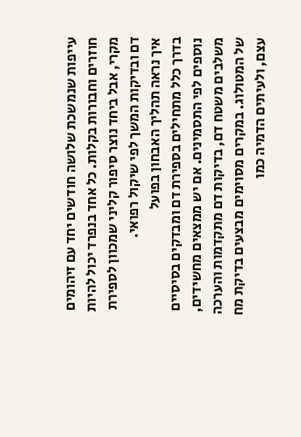עייפות שנמשכת שלושה חודשים יחד עם זיהומים חוזרים וחבורות בקלות. כל אחד בנפרד יכול להיות מקרי, אבל ביחד נוצר סיפור קליני שמכוון לספירת דם ובדיקות המשך לפי שיקול רפואי.
איך נראה תהליך האבחון בפועל
בדרך כלל מתחילים בספירת דם ומבדקים בסיסיים נוספים לפי התסמינים. אם יש ממצאים מחשידים, משלבים משטח דם, בדיקות דם מתקדמות והערכה של המטולוג. במקרים מסוימים מבצעים בדיקת מח עצם, ולעיתים הדמיה כמו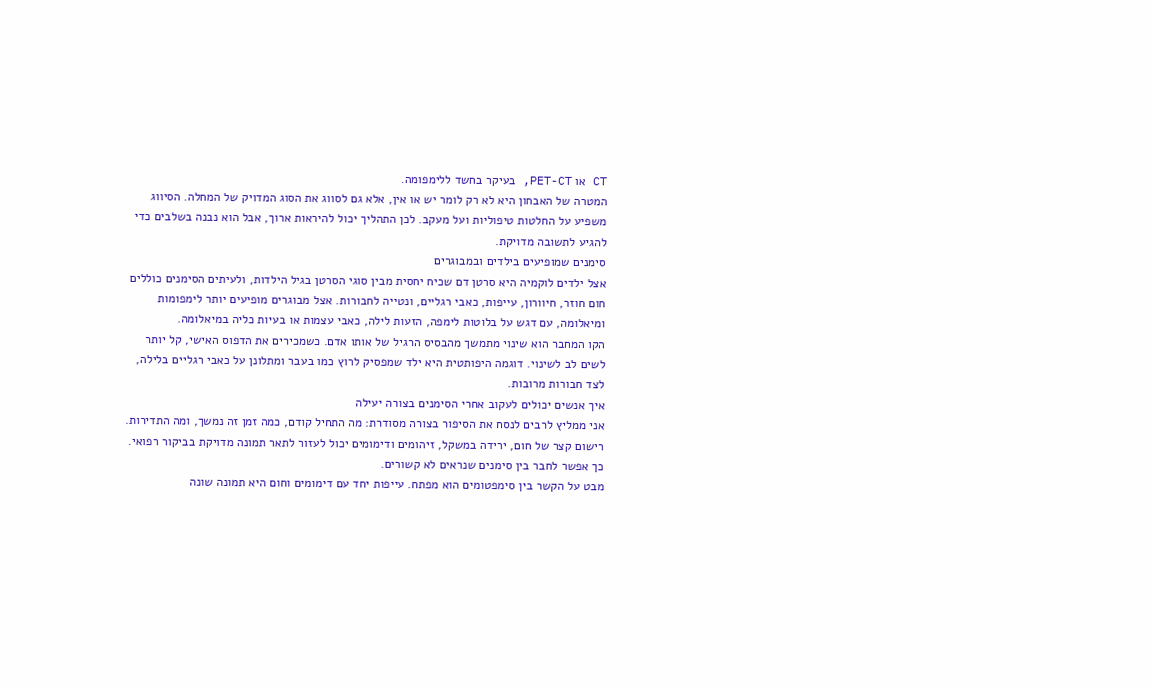CT או PET-CT, בעיקר בחשד ללימפומה.
המטרה של האבחון היא לא רק לומר יש או אין, אלא גם לסווג את הסוג המדויק של המחלה. הסיווג משפיע על החלטות טיפוליות ועל מעקב. לכן התהליך יכול להיראות ארוך, אבל הוא נבנה בשלבים כדי להגיע לתשובה מדויקת.
סימנים שמופיעים בילדים ובמבוגרים
אצל ילדים לוקמיה היא סרטן דם שכיח יחסית מבין סוגי הסרטן בגיל הילדות, ולעיתים הסימנים כוללים חום חוזר, חיוורון, עייפות, כאבי רגליים, ונטייה לחבורות. אצל מבוגרים מופיעים יותר לימפומות ומיאלומה, עם דגש על בלוטות לימפה, הזעות לילה, כאבי עצמות או בעיות כליה במיאלומה.
הקו המחבר הוא שינוי מתמשך מהבסיס הרגיל של אותו אדם. כשמכירים את הדפוס האישי, קל יותר לשים לב לשינוי. דוגמה היפותטית היא ילד שמפסיק לרוץ כמו בעבר ומתלונן על כאבי רגליים בלילה, לצד חבורות מרובות.
איך אנשים יכולים לעקוב אחרי הסימנים בצורה יעילה
אני ממליץ לרבים לנסח את הסיפור בצורה מסודרת: מה התחיל קודם, כמה זמן זה נמשך, ומה התדירות. רישום קצר של חום, ירידה במשקל, זיהומים ודימומים יכול לעזור לתאר תמונה מדויקת בביקור רפואי. כך אפשר לחבר בין סימנים שנראים לא קשורים.
מבט על הקשר בין סימפטומים הוא מפתח. עייפות יחד עם דימומים וחום היא תמונה שונה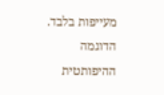מעייפות בלבד. הדוגמה ההיפותטית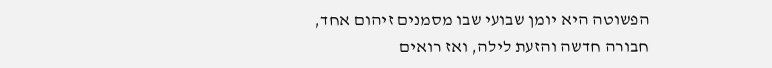הפשוטה היא יומן שבועי שבו מסמנים זיהום אחד, חבורה חדשה והזעת לילה, ואז רואים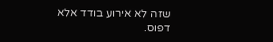שזה לא אירוע בודד אלא דפוס.